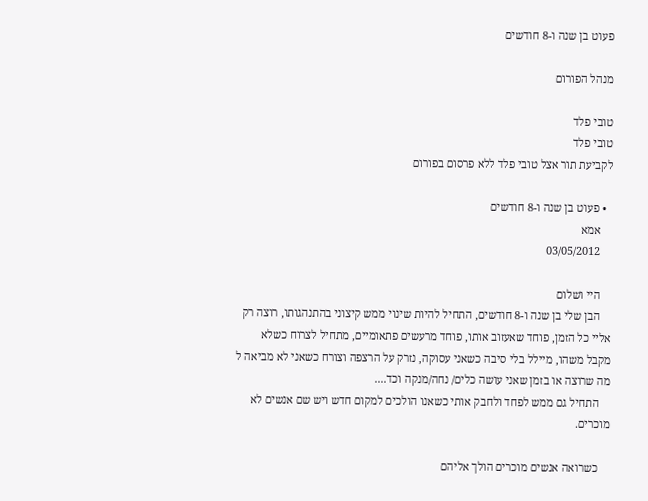פעוט בן שנה ו-8 חודשים

מנהל הפורום

טובי פלד
טובי פלד
לקביעת תור אצל טובי פלד ללא פרסום בפורום

  • פעוט בן שנה ו-8 חודשים
    אמא
    03/05/2012

    היי ושלום
    הבן שלי בן שנה ו-8 חודשים, התחיל להיות שינוי ממש קיצוני בהתנהגותו, רוצה רק אליי כל הזמן, פוחד שאעזוב אותו, פוחד מרעשים פתאומיים, מתחיל לצרוח כשלא מקבל משהו, מיילל בלי סיבה כשאני עסוקה, נזרק על הרצפה וצורח כשאני לא מביאה ל מה שרוצה או בזמן שאני עושה כלים/ נחה/מנקה וכד....
    התחיל גם ממש לפחד ולחבק אותי כשאנו הולכים למקום חדש ויש שם אנשים לא מוכרים.

    כשרואה אנשים מוכרים הולך אליהם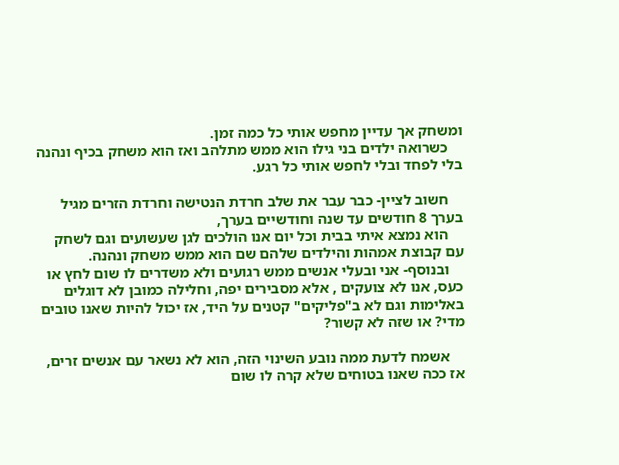ומשחק אך עדיין מחפש אותי כל כמה זמן.
    כשרואה ילדים בני גילו הוא ממש מתלהב ואז הוא משחק בכיף ונהנה בלי לפחד ובלי לחפש אותי כל רגע.

    חשוב לציין- כבר עבר את שלב חרדת הנטישה וחרדת הזרים מגיל בערך 8 חודשים עד שנה וחודשיים בערך,
    הוא נמצא איתי בבית וכל יום אנו הולכים לגן שעשועים וגם לשחק עם קבוצת אמהות והילדים שלהם שם הוא ממש משחק ונהנה.
    ובנוסף- אני ובעלי אנשים ממש רגועים ולא משדרים לו שום לחץ או כעס, אנו לא צועקים , אלא מסבירים יפה, וחלילה כמובן לא דוגלים באלימות וגם לא ב"פליקים" קטנים על היד, אז יכול להיות שאנו טובים מדי? או שזה לא קשור?

    אשמח לדעת ממה נובע השינוי הזה, הוא לא נשאר עם אנשים זרים, אז ככה שאנו בטוחים שלא קרה לו שום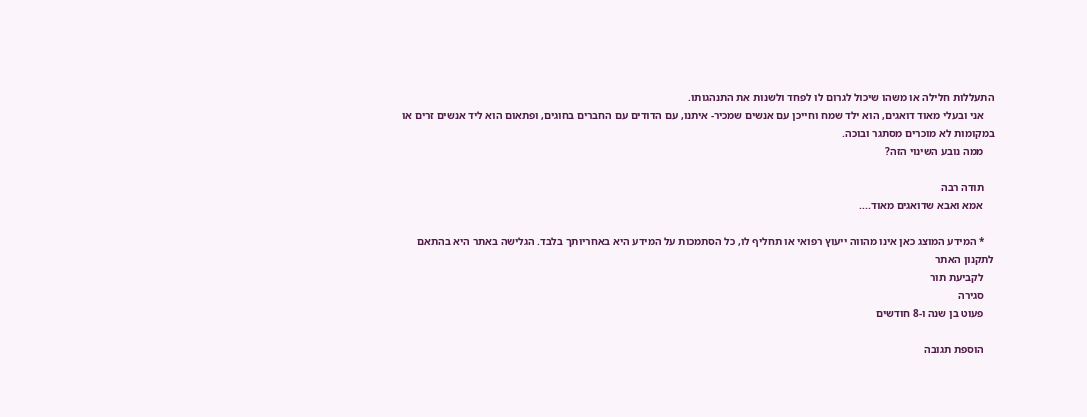התעללות חלילה או משהו שיכול לגרום לו לפחד ולשנות את התנהגותו.
    אני ובעלי מאוד דואגים, הוא ילד שמח וחייכן עם אנשים שמכיר- איתנו, עם הדודים עם החברים בחוגים, ופתאום הוא ליד אנשים זרים או במקומות לא מוכרים מסתגר ובוכה.
    ממה נובע השינוי הזה?

    תודה רבה
    אמא ואבא שדואגים מאוד....

    * המידע המוצג כאן אינו מהווה ייעוץ רפואי או תחליף לו, כל הסתמכות על המידע היא באחריותך בלבד. הגלישה באתר היא בהתאם לתקנון האתר
    לקביעת תור
    סגירה
    פעוט בן שנה ו-8 חודשים

    הוספת תגובה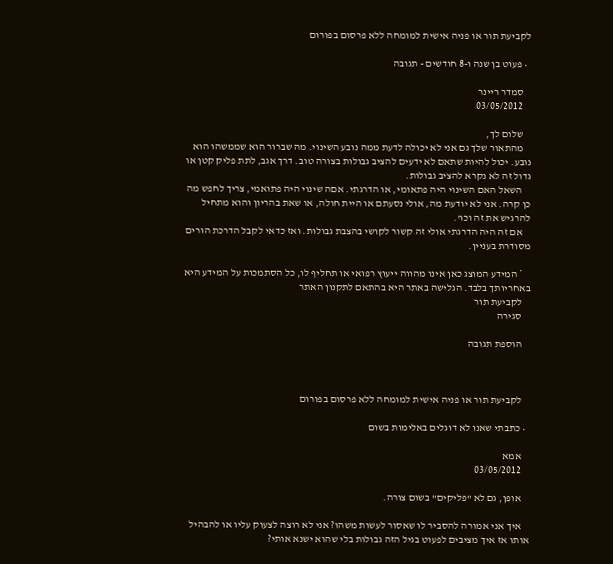לקביעת תור או פניה אישית למומחה ללא פרסום בפורום

  • פעוט בן שנה ו-8 חודשים - תגובה

    סמדר ריינר
    03/05/2012

    שלום לך,
    מהתאור שלך גם אני לא יכולה לדעת ממה נובע השינוי. מה שברור הוא שממשהו הוא נובע. יכול להיות שתאם לא ידעים להציב גבולות בצורה טוב. דרך אגב, לתת פליק קטן או גדול זה לא נקרא להציב גבולות.
    השאל האם השינוי היה פתאומי, או הדרגתי. אםה שינוי היה פתואמי, צריך לחפש מה כן קרה. אני לא יודעת מה, אולי נסעתם או היית חולה, או שאת בהריון והוא מתחיל להרגיש את זה וכו'.
    אם זה היה הדרגתי אולי זה קשור לקושי בהצבת גבולות. ואז כדאי לקבל הדרכת הורים מסודרת בעניין.

    * המידע המוצג כאן אינו מהווה ייעוץ רפואי או תחליף לו, כל הסתמכות על המידע היא באחריותך בלבד. הגלישה באתר היא בהתאם לתקנון האתר
    לקביעת תור
    סגירה

    הוספת תגובה



    לקביעת תור או פניה אישית למומחה ללא פרסום בפורום

  • כתבתי שאנו לא דוגלים באלימות בשום

    אמא
    03/05/2012

    אופן, גם לא "פליקים" בשום צורה.

    איך אני אמורה להסביר לו שאסור לעשות משהו? אני לא רוצה לצעוק עליו או להבהיל אותו אז איך מציבים לפעוט בגיל הזה גבולות בלי שהוא ישנא אותי?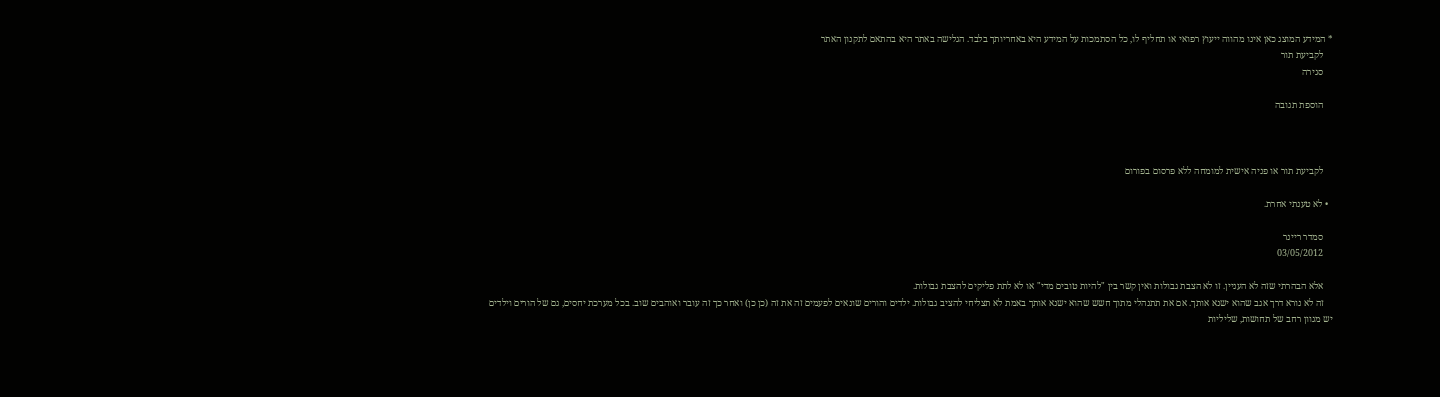* המידע המוצג כאן אינו מהווה ייעוץ רפואי או תחליף לו, כל הסתמכות על המידע היא באחריותך בלבד. הגלישה באתר היא בהתאם לתקנון האתר
    לקביעת תור
    סגירה

    הוספת תגובה



    לקביעת תור או פניה אישית למומחה ללא פרסום בפורום

  • לא טענתי אחרת.

    סמדר ריינר
    03/05/2012

    אלא הבהרתי שזה לא העניין. זו לא הצבת גבולות ואין קשר בין "להיות טובים מדי" או לא לתת פליקים להצבת גבולות.
    זה לא נורא דרך אגב שהוא ישנא אותך. אם את תתנהלי מתוך חשש שהוא ישנא אותך באמת לא תצליחי להציב גבולות. ילדים והורים שונאים לפעמים זה את זה (כן כן) ואחר כך זה עובר ואוהבים שוב. בכל מערכת יחסים, גם של הורים וילדים יש מגוון רחב של תחושות, שליליות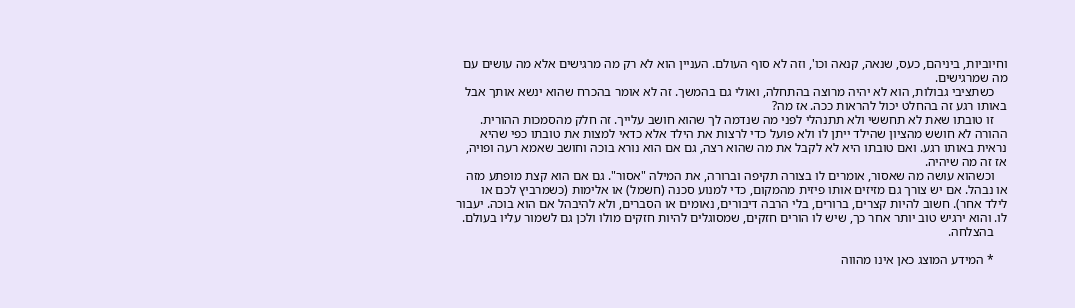וחיוביות, ביניהם, כעס, שנאה, קנאה וכו', וזה לא סוף העולם. העניין הוא לא רק מה מרגישים אלא מה עושים עם מה שמרגישים.
    כשתציבי גבולות, הוא לא יהיה מרוצה בהתחלה, ואולי גם בהמשך. זה לא אומר בהכרח שהוא ינשא אותך אבל באותו רגע זה בהחלט יכול להראות ככה. אז מה?
    זו טובתו שאת לא תחששי ולא תתנהלי לפני מה שנדמה לך שהוא חושב עלייך. זה חלק מהסמכות ההורית. ההורה לא חושש מהציון שהילד ייתן לו ולא פועל כדי לרצות את הילד אלא כדאי למצות את טובתו כפי שהיא נראית באותו רגע. ואם טובתו היא לא לקבל את מה שהוא רצה, גם אם הוא נורא בוכה וחושב שאמא רעה ופויה, אז זה מה שיהיה.
    וכשהוא עושה מה שאסור, אומרים לו בצורה תקיפה וברורה, את המילה "אסור". גם אם הוא קצת מופתע מזה או נבהל. אם יש צורך גם מזיזים אותו פיזית מהמקום, כדי למנוע סכנה (חשמל) או אלימות (כשמרביץ לכם או לילד אחר). חשוב להיות קצרים, ברורים, בלי הרבה דיבורים, נאומים או הסברים, ולא להיבהל אם הוא בוכה. יעבור לו. והוא ירגיש טוב יותר אחר כך, שיש לו הורים חזקים, שמסוגלים להיות חזקים מולו ולכן גם לשמור עליו בעולם.
    בהצלחה.

    * המידע המוצג כאן אינו מהווה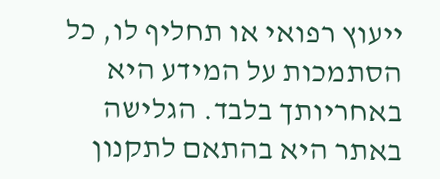ייעוץ רפואי או תחליף לו, כל הסתמכות על המידע היא באחריותך בלבד. הגלישה באתר היא בהתאם לתקנון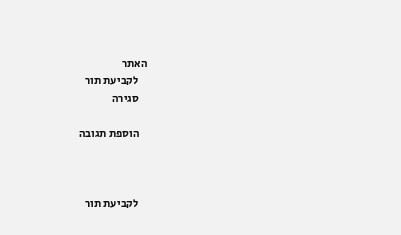האתר
    לקביעת תור
    סגירה

    הוספת תגובה



    לקביעת תור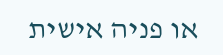או פניה אישית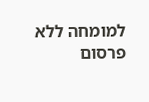למומחה ללא פרסום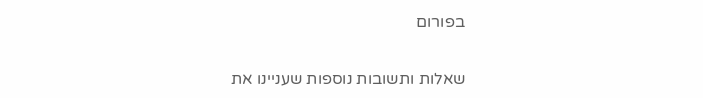בפורום


שאלות ותשובות נוספות שעניינו את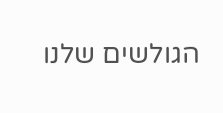הגולשים שלנו